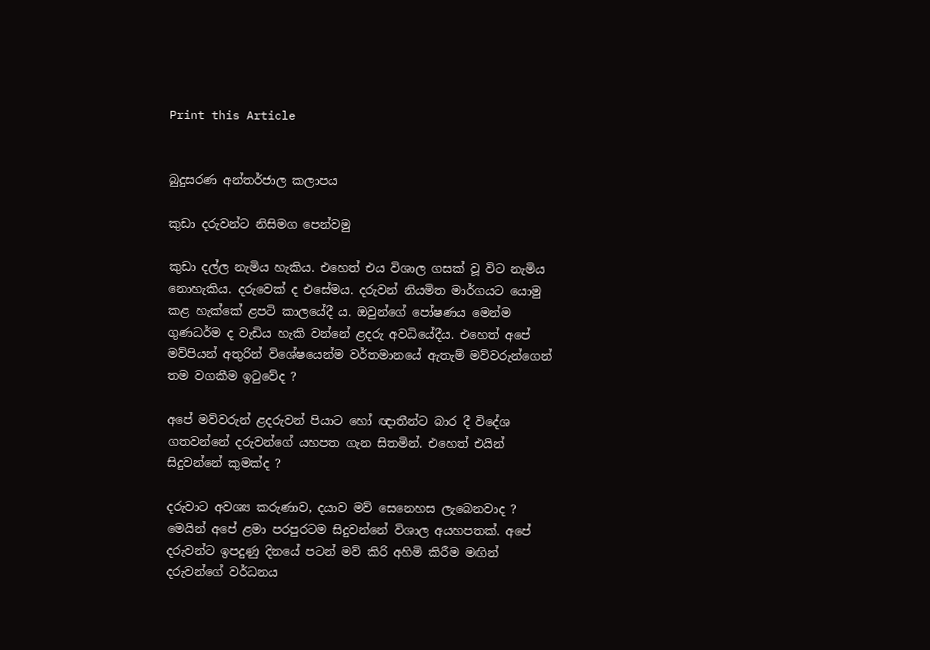Print this Article


බුදුසරණ අන්තර්ජාල කලාපය

කුඩා දරුවන්ට නිසිමග පෙන්වමු

කුඩා දල්ල නැමිය හැකිය. එහෙත් එය විශාල ගසක් වූ විට නැමිය නොහැකිය. දරුවෙක් ද එසේමය. දරුවන් නියමිත මාර්ගයට යොමු කළ හැක්කේ ළපටි කාලයේදී ය. ඔවුන්ගේ පෝෂණය මෙන්ම ගුණධර්ම ද වැඩිය හැකි වන්නේ ළදරු අවධියේදීය. එහෙත් අපේ මව්පියන් අතුරින් විශේෂයෙන්ම වර්තමානයේ ඇතැම් මව්වරුන්ගෙන් තම වගකීම ඉටුවේද ?

අපේ මව්වරුන් ළදරුවන් පියාට හෝ ඥාතීන්ට බාර දී විදේශ ගතවන්නේ දරුවන්ගේ යහපත ගැන සිතමින්. එහෙත් එයින් සිදුවන්නේ කුමක්ද ?

දරුවාට අවශ්‍ය කරුණාව, දයාව මව් සෙනෙහස ලැබෙනවාද ? මෙයින් අපේ ළමා පරපුරටම සිදුවන්නේ විශාල අයහපතක්. අපේ දරුවන්ට ඉපදුණු දිනයේ පටන් මව් කිරි අහිමි කිරීම මඟින් දරුවන්ගේ වර්ධනය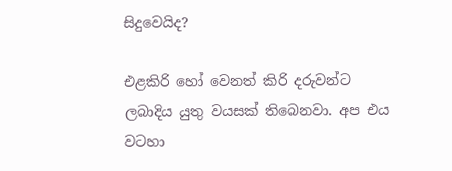සිදුවෙයිද?

එළකිරි හෝ වෙනත් කිරි දරුවන්ට ලබාදිය යුතු වයසක් තිබෙනවා. අප එය වටහා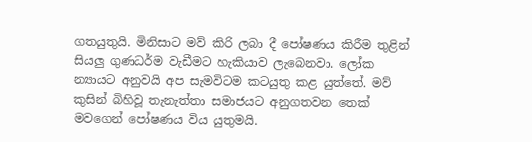ගතයුතුයි. මිනිසාට මව් කිරි ලබා දී පෝෂණය කිරීම තුළින් සියලු ගුණධර්ම වැඩීමට හැකියාව ලැබෙනවා. ලෝක න්‍යායට අනුවයි අප සැමවිටම කටයුතු කළ යුත්තේ. මව් කුසින් බිහිවූ තැනැත්තා සමාජයට අනුගතවන තෙක් මවගෙන් පෝෂණය විය යුතුමයි.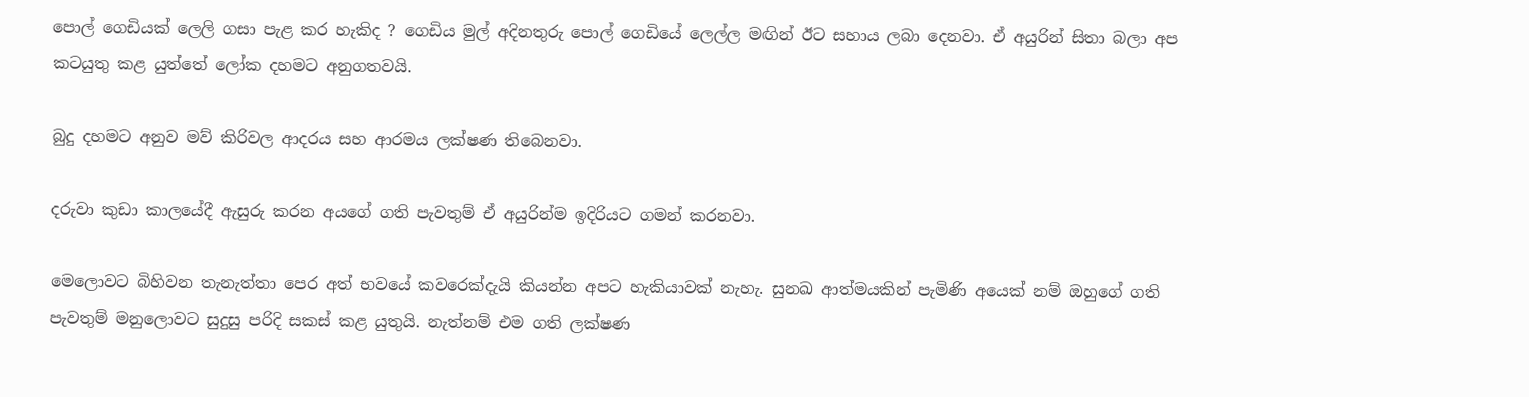පොල් ගෙඩියක් ලෙලි ගසා පැළ කර හැකිද ? ගෙඩිය මුල් අදිනතුරු පොල් ගෙඩියේ ලෙල්ල මඟින් ඊට සහාය ලබා දෙනවා. ඒ අයුරින් සිතා බලා අප කටයුතු කළ යුත්තේ ලෝක දහමට අනුගතවයි.

බුදු දහමට අනුව මව් කිරිවල ආදරය සහ ආරමය ලක්ෂණ තිබෙනවා.

දරුවා කුඩා කාලයේදී ඇසුරු කරන අයගේ ගති පැවතුම් ඒ අයුරින්ම ඉදිරියට ගමන් කරනවා.

මෙලොවට බිහිවන තැනැත්තා පෙර අත් භවයේ කවරෙක්දැයි කියන්න අපට හැකියාවක් නැහැ. සුනඛ ආත්මයකින් පැමිණි අයෙක් නම් ඔහුගේ ගති පැවතුම් මනුලොවට සුදුසු පරිදි සකස් කළ යුතුයි. නැත්නම් එම ගති ලක්ෂණ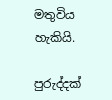මතුවිය හැකියි.

පුරුද්දක්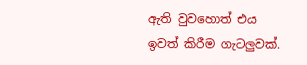ඇති වුවහොත් එය ඉවත් කිරීම ගැටලුවක්.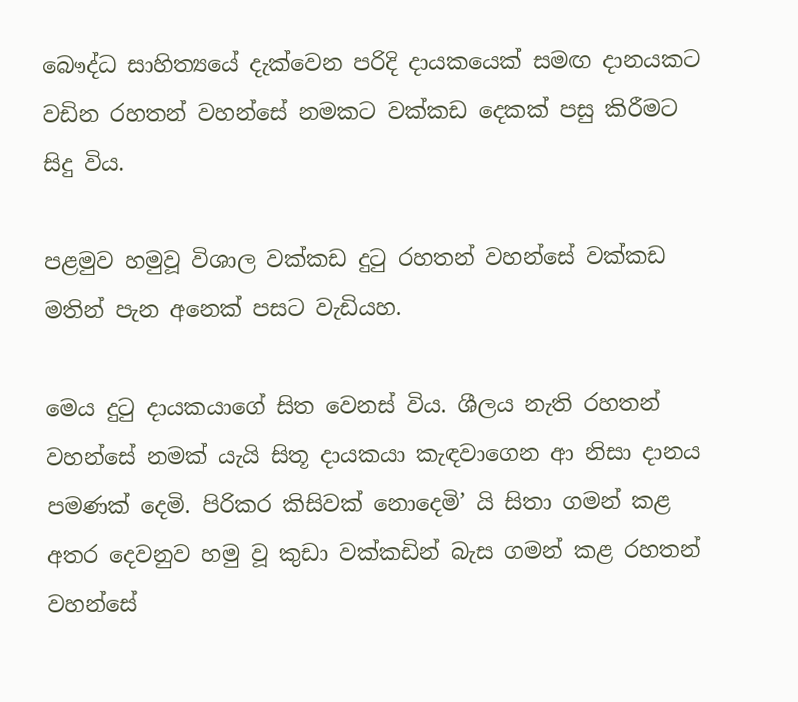බෞද්ධ සාහිත්‍යයේ දැක්වෙන පරිදි දායකයෙක් සමඟ දානයකට වඩින රහතන් වහන්සේ නමකට වක්කඩ දෙකක් පසු කිරීමට සිදු විය.

පළමුව හමුවූ විශාල වක්කඩ දුටු රහතන් වහන්සේ වක්කඩ මතින් පැන අනෙක් පසට වැඩියහ.

මෙය දුටු දායකයාගේ සිත වෙනස් විය. ශීලය නැති රහතන් වහන්සේ නමක් යැයි සිතූ දායකයා කැඳවාගෙන ආ නිසා දානය පමණක් දෙමි. පිරිකර කිසිවක් නොදෙමි’ යි සිතා ගමන් කළ අතර දෙවනුව හමු වූ කුඩා වක්කඩින් බැස ගමන් කළ රහතන් වහන්සේ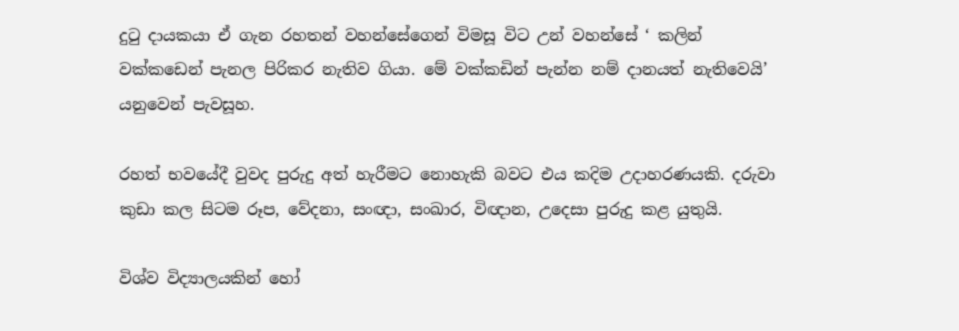දුටු දායකයා ඒ ගැන රහතන් වහන්සේගෙන් විමසූ විට උන් වහන්සේ ‘ කලින් වක්කඩෙන් පැනල පිරිකර නැතිව ගියා. මේ වක්කඩින් පැන්න නම් දානයත් නැතිවෙයි’ යනුවෙන් පැවසූහ.

රහත් භවයේදී වුවද පුරුදු අත් හැරීමට නොහැකි බවට එය කදිම උදාහරණයකි. දරුවා කුඩා කල සිටම රූප, වේදනා, සංඥා, සංඛාර, විඥාන, උදෙසා පුරුදු කළ යුතුයි.

විශ්ව විද්‍යාලයකින් හෝ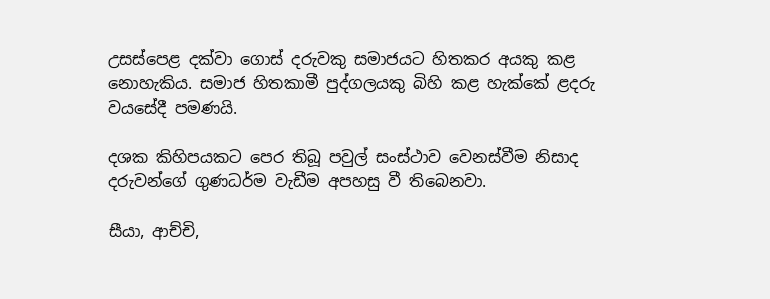උසස්පෙළ දක්වා ගොස් දරුවකු සමාජයට හිතකර අයකු කළ නොහැකිය. සමාජ හිතකාමී පුද්ගලයකු බිහි කළ හැක්කේ ළදරු වයසේදී පමණයි.

දශක කිහිපයකට පෙර තිබූ පවුල් සංස්ථාව වෙනස්වීම නිසාද දරුවන්ගේ ගුණධර්ම වැඩීම අපහසු වී තිබෙනවා.

සීයා, ආච්චි,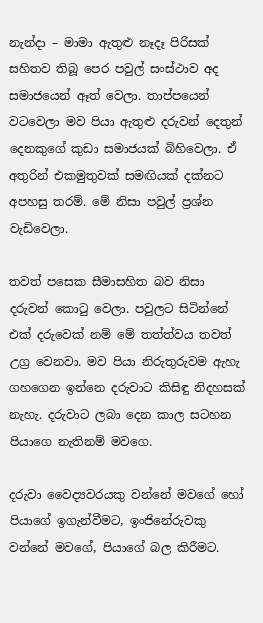නැන්දා – මාමා ඇතුළු නෑදෑ පිරිසක් සහිතව තිබූ පෙර පවුල් සංස්ථාව අද සමාජයෙන් ඈත් වෙලා. තාප්පයෙන් වටවෙලා මව පියා ඇතුළු දරුවන් දෙතුන් දෙනකුගේ කුඩා සමාජයක් බිහිවෙලා. ඒ අතුරින් එකමුතුවක් සමඟියක් දක්නට අපහසු තරම්. මේ නිසා පවුල් ප්‍රශ්න වැඩිවෙලා.

තවත් පසෙක සීමාසහිත බව නිසා දරුවන් කොටු වෙලා. පවුලට සිටින්නේ එක් දරුවෙක් නම් මේ තත්ත්වය තවත් උග්‍ර වෙනවා. මව පියා නිරුතුරුවම ඇහැ ගහගෙන ඉන්නෙ දරුවාට කිසිඳු නිදහසක් නැහැ. දරුවාට ලබා දෙන කාල සටහන පියාගෙ නැතිනම් මවගෙ.

දරුවා වෛද්‍යවරයකු වන්නේ මවගේ හෝ පියාගේ ඉගැන්වීමට, ඉංජිනේරුවකු වන්නේ මවගේ, පියාගේ බල කිරීමට.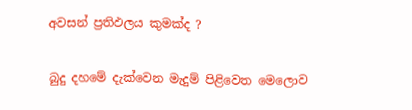අවසන් ප්‍රතිඵලය කුමක්ද ?

බුදු දහමේ දැක්වෙන මැදුම් පිළිවෙත මෙලොව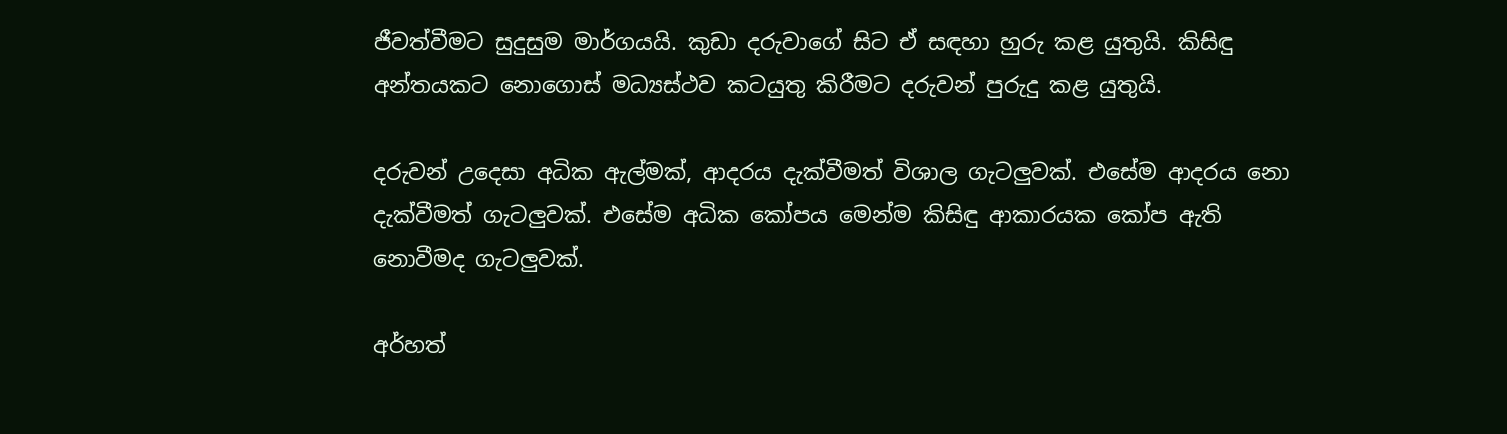ජීවත්වීමට සුදුසුම මාර්ගයයි. කුඩා දරුවාගේ සිට ඒ සඳහා හුරු කළ යුතුයි. කිසිඳු අන්තයකට නොගොස් මධ්‍යස්ථව කටයුතු කිරීමට දරුවන් පුරුදු කළ යුතුයි.

දරුවන් උදෙසා අධික ඇල්මක්, ආදරය දැක්වීමත් විශාල ගැටලුවක්. එසේම ආදරය නො දැක්වීමත් ගැටලුවක්. එසේම අධික කෝපය මෙන්ම කිසිඳු ආකාරයක කෝප ඇති නොවීමද ගැටලුවක්.

අර්හත්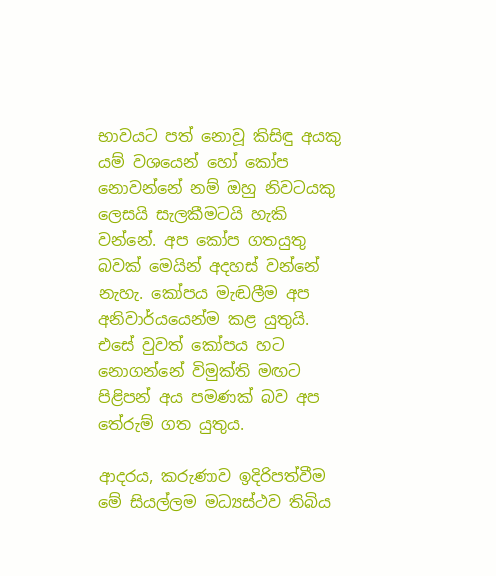භාවයට පත් නොවූ කිසිඳු අයකු යම් වශයෙන් හෝ කෝප නොවන්නේ නම් ඔහු නිවටයකු ලෙසයි සැලකීමටයි හැකි වන්නේ. අප කෝප ගතයුතු බවක් මෙයින් අදහස් වන්නේ නැහැ. කෝපය මැඬලීම අප අනිවාර්යයෙන්ම කළ යුතුයි. එසේ වුවත් කෝපය හට නොගන්නේ විමුක්ති මඟට පිළිපන් අය පමණක් බව අප තේරුම් ගත යුතුය.

ආදරය, කරුණාව ඉදිරිපත්වීම මේ සියල්ලම මධ්‍යස්ථව තිබිය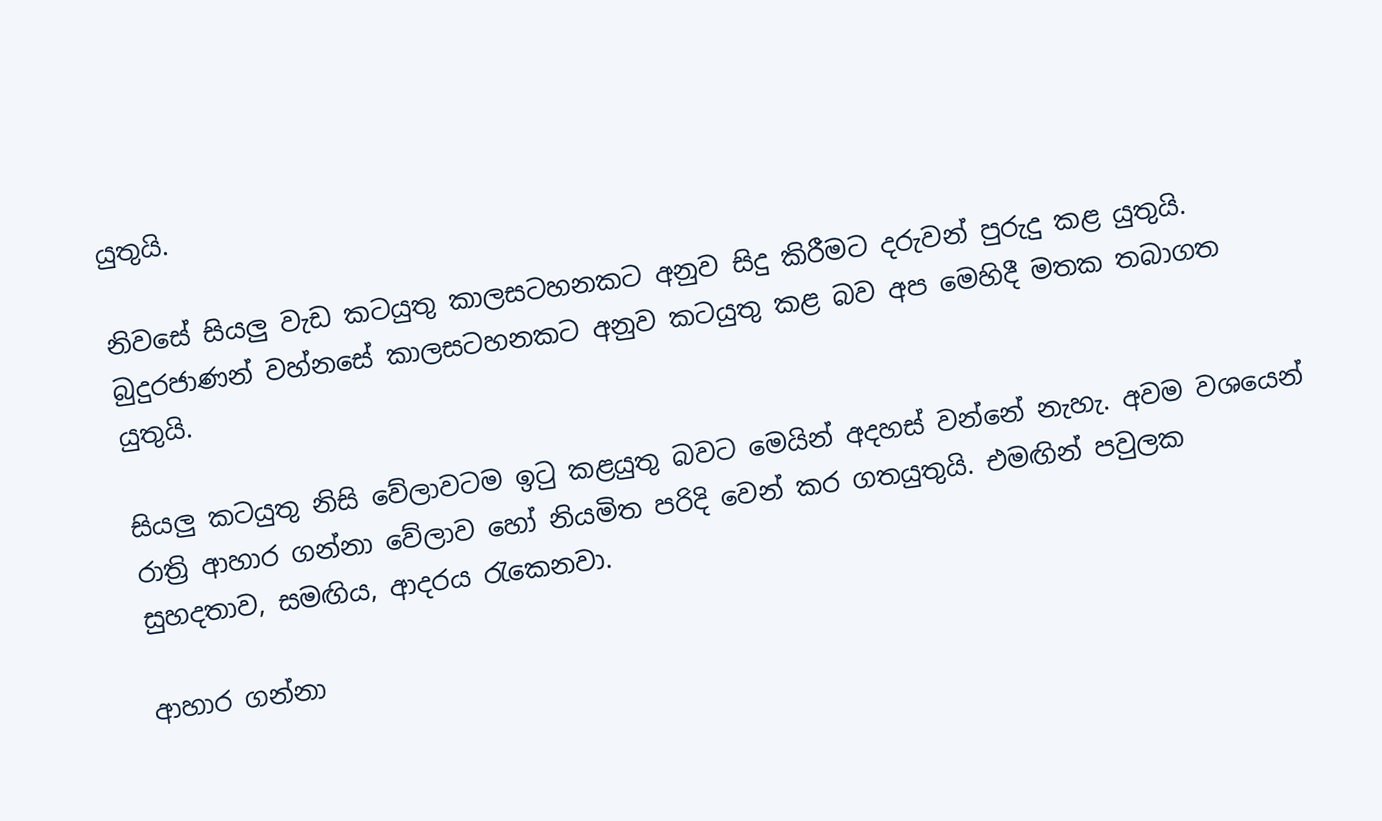යුතුයි.

නිවසේ සියලු වැඩ කටයුතු කාලසටහනකට අනුව සිදු කිරීමට දරුවන් පුරුදු කළ යුතුයි. බුදුරජාණන් වහ්නසේ කාලසටහනකට අනුව කටයුතු කළ බව අප මෙහිදී මතක තබාගත යුතුයි.

සියලු කටයුතු නිසි වේලාවටම ඉටු කළයුතු බවට මෙයින් අදහස් වන්නේ නැහැ. අවම වශයෙන් රාත්‍රි ආහාර ගන්නා වේලාව හෝ නියමිත පරිදි වෙන් කර ගතයුතුයි. එමඟින් පවුලක සුහදතාව, සමඟිය, ආදරය රැකෙනවා.

ආහාර ගන්නා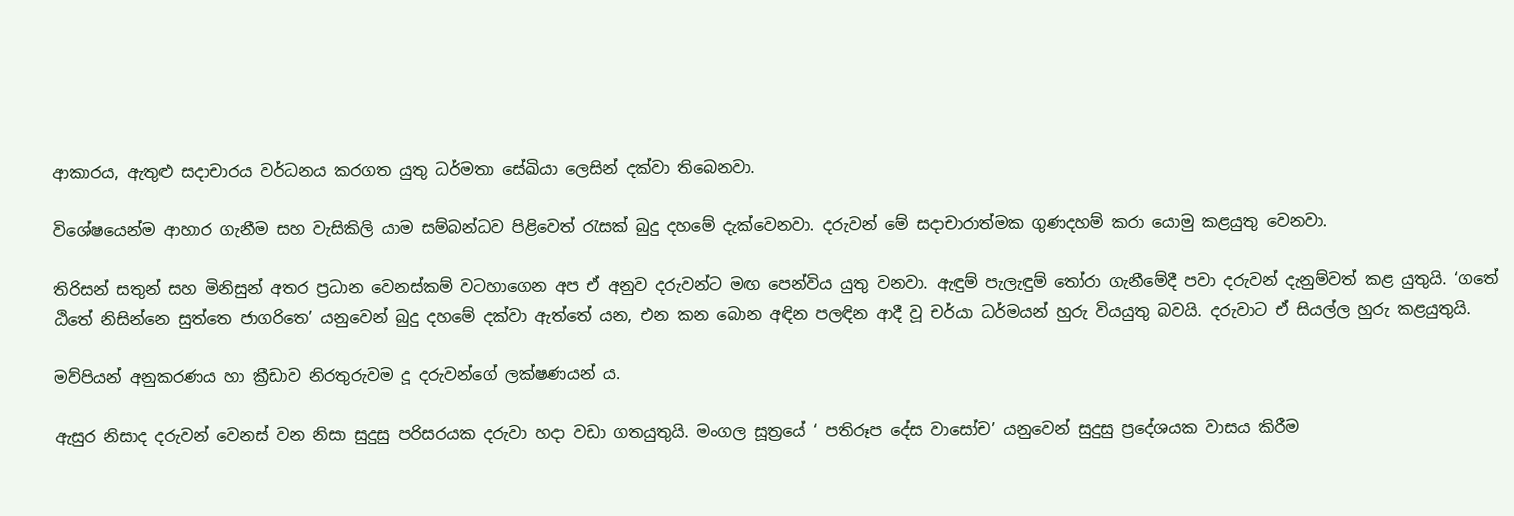ආකාරය, ඇතුළු සදාචාරය වර්ධනය කරගත යුතු ධර්මතා සේඛියා ලෙසින් දක්වා තිබෙනවා.

විශේෂයෙන්ම ආහාර ගැනීම සහ වැසිකිලි යාම සම්බන්ධව පිළිවෙත් රැසක් බුදු දහමේ දැක්වෙනවා. දරුවන් මේ සදාචාරාත්මක ගුණදහම් කරා යොමු කළයුතු වෙනවා.

තිරිසන් සතුන් සහ මිනිසුන් අතර ප්‍රධාන වෙනස්කම් වටහාගෙන අප ඒ අනුව දරුවන්ට මඟ පෙන්විය යුතු වනවා. ඇඳුම් පැලැඳුම් තෝරා ගැනීමේදී පවා දරුවන් දැනුම්වත් කළ යුතුයි. ‘ගතේ ඨිතේ නිසින්නෙ සුත්තෙ ජාගරිතෙ’ යනුවෙන් බුදු දහමේ දක්වා ඇත්තේ යන, එන කන බොන අඳින පලඳින ආදී වූ චර්යා ධර්මයන් හුරු වියයුතු බවයි. දරුවාට ඒ සියල්ල හුරු කළයුතුයි.

මව්පියන් අනුකරණය හා ක්‍රීඩාව නිරතුරුවම දූ දරුවන්ගේ ලක්ෂණයන් ය.

ඇසුර නිසාද දරුවන් වෙනස් වන නිසා සුදුසු පරිසරයක දරුවා හදා වඩා ගතයුතුයි. මංගල සූත්‍රයේ ‘ පතිරූප දේස වාසෝච’ යනුවෙන් සුදුසු ප්‍රදේශයක වාසය කිරීම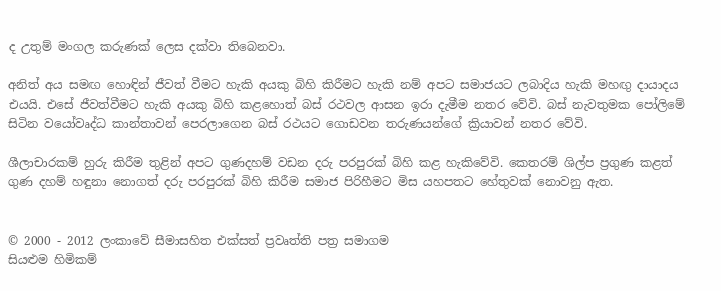ද උතුම් මංගල කරුණක් ලෙස දක්වා තිබෙනවා.

අනිත් අය සමඟ හොඳින් ජීවත් වීමට හැකි අයකු බිහි කිරීමට හැකි නම් අපට සමාජයට ලබාදිය හැකි මහඟු දායාදය එයයි. එසේ ජීවත්වීමට හැකි අයකු බිහි කළහොත් බස් රථවල ආසන ඉරා දැමීම නතර වේවි. බස් නැවතුමක පෝලිමේ සිටින වයෝවෘද්ධ කාන්තාවන් පෙරලාගෙන බස් රථයට ගොඩවන තරුණයන්ගේ ක්‍රියාවන් නතර වේවි.

ශීලාචාරකම් හුරු කිරීම තුළින් අපට ගුණදහම් වඩන දරු පරපුරක් බිහි කළ හැකිවේවි. කෙතරම් ශිල්ප ප්‍රගුණ කළත් ගුණ දහම් හඳුනා නොගත් දරු පරපුරක් බිහි කිරීම සමාජ පිරිහීමට මිස යහපතට හේතුවක් නොවනු ඇත.


© 2000 - 2012 ලංකාවේ සීමාසහිත එක්සත් ප්‍රවෘත්ති පත්‍ර සමාගම
සියළුම හිමිකම්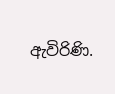ඇවිරිණි.